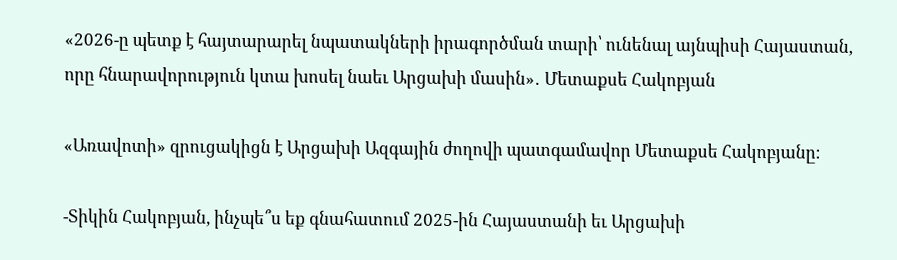«2026-ը պետք է հայտարարել նպատակների իրագործման տարի՝ ունենալ այնպիսի Հայաստան, որը հնարավորություն կտա խոսել նաեւ Արցախի մասին»․ Մետաքսե Հակոբյան

«Առավոտի» զրուցակիցն է Արցախի Ազգային ժողովի պատգամավոր Մետաքսե Հակոբյանը։

-Տիկին Հակոբյան, ինչպե՞ս եք գնահատում 2025-ին Հայաստանի եւ Արցախի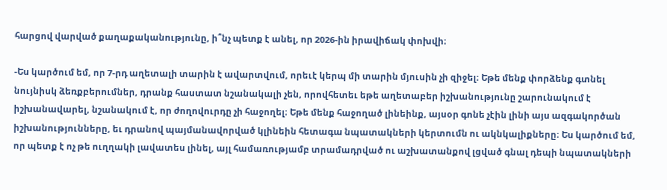հարցով վարված քաղաքականությունը, ի՞նչ պետք է անել, որ 2026-ին իրավիճակ փոխվի։

-Ես կարծում եմ, որ 7-րդ աղետալի տարին է ավարտվում, որեւէ կերպ մի տարին մյուսին չի զիջել։ Եթե մենք փորձենք գտնել նույնիսկ ձեռքբերումներ, դրանք հաստատ նշանակալի չեն, որովհետեւ եթե աղետաբեր իշխանությունը շարունակում է իշխանավարել, նշանակում է, որ ժողովուրդը չի հաջողել։ Եթե մենք հաջողած լինեինք, այսօր գոնե չէին լինի այս ազգակործան իշխանությունները, եւ դրանով պայմանավորված կլինեին հետագա նպատակների կերտումն ու ակնկալիքները։ Ես կարծում եմ, որ պետք է ոչ թե ուղղակի լավատես լինել, այլ համառությամբ տրամադրված ու աշխատանքով լցված գնալ դեպի նպատակների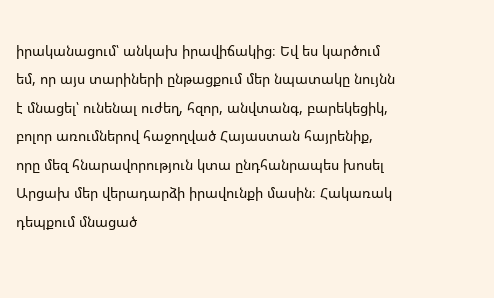իրականացում՝ անկախ իրավիճակից։ Եվ ես կարծում եմ, որ այս տարիների ընթացքում մեր նպատակը նույնն է մնացել՝ ունենալ ուժեղ, հզոր, անվտանգ, բարեկեցիկ, բոլոր առումներով հաջողված Հայաստան հայրենիք, որը մեզ հնարավորություն կտա ընդհանրապես խոսել Արցախ մեր վերադարձի իրավունքի մասին։ Հակառակ դեպքում մնացած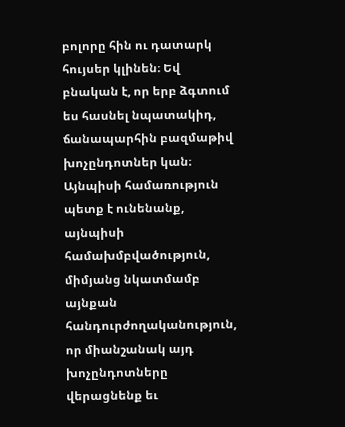բոլորը հին ու դատարկ հույսեր կլինեն։ Եվ բնական է, որ երբ ձգտում ես հասնել նպատակիդ, ճանապարհին բազմաթիվ խոչընդոտներ կան։ Այնպիսի համառություն պետք է ունենանք, այնպիսի համախմբվածություն, միմյանց նկատմամբ այնքան հանդուրժողականություն, որ միանշանակ այդ խոչընդոտները վերացնենք եւ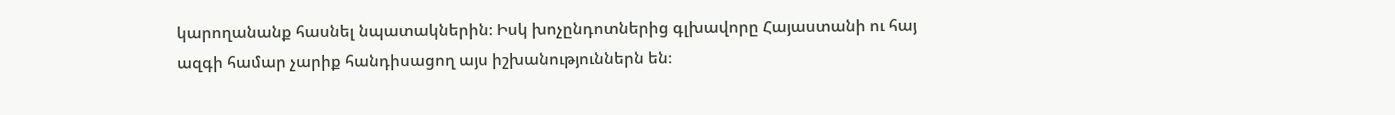կարողանանք հասնել նպատակներին։ Իսկ խոչընդոտներից գլխավորը Հայաստանի ու հայ ազգի համար չարիք հանդիսացող այս իշխանություններն են։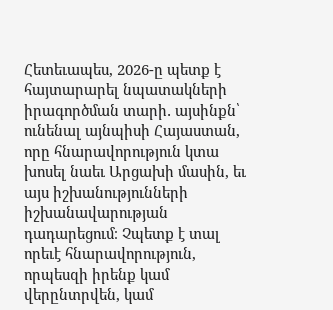Հետեւապես, 2026-ը պետք է հայտարարել նպատակների իրագործման տարի․ այսինքն՝ ունենալ այնպիսի Հայաստան, որը հնարավորություն կտա խոսել նաեւ Արցախի մասին, եւ այս իշխանությունների իշխանավարության դադարեցում։ Չպետք է տալ որեւէ հնարավորություն, որպեսզի իրենք կամ վերընտրվեն, կամ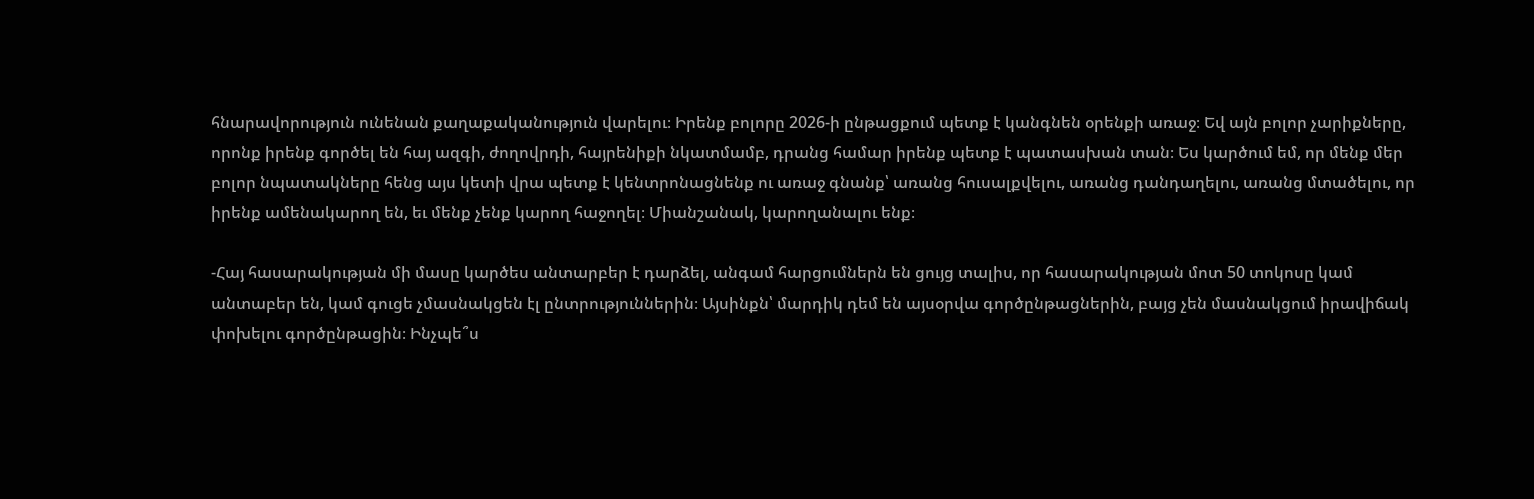հնարավորություն ունենան քաղաքականություն վարելու։ Իրենք բոլորը 2026-ի ընթացքում պետք է կանգնեն օրենքի առաջ։ Եվ այն բոլոր չարիքները, որոնք իրենք գործել են հայ ազգի, ժողովրդի, հայրենիքի նկատմամբ, դրանց համար իրենք պետք է պատասխան տան։ Ես կարծում եմ, որ մենք մեր բոլոր նպատակները հենց այս կետի վրա պետք է կենտրոնացնենք ու առաջ գնանք՝ առանց հուսալքվելու, առանց դանդաղելու, առանց մտածելու, որ իրենք ամենակարող են, եւ մենք չենք կարող հաջողել։ Միանշանակ, կարողանալու ենք։

-Հայ հասարակության մի մասը կարծես անտարբեր է դարձել, անգամ հարցումներն են ցույց տալիս, որ հասարակության մոտ 50 տոկոսը կամ անտաբեր են, կամ գուցե չմասնակցեն էլ ընտրություններին։ Այսինքն՝ մարդիկ դեմ են այսօրվա գործընթացներին, բայց չեն մասնակցում իրավիճակ փոխելու գործընթացին։ Ինչպե՞ս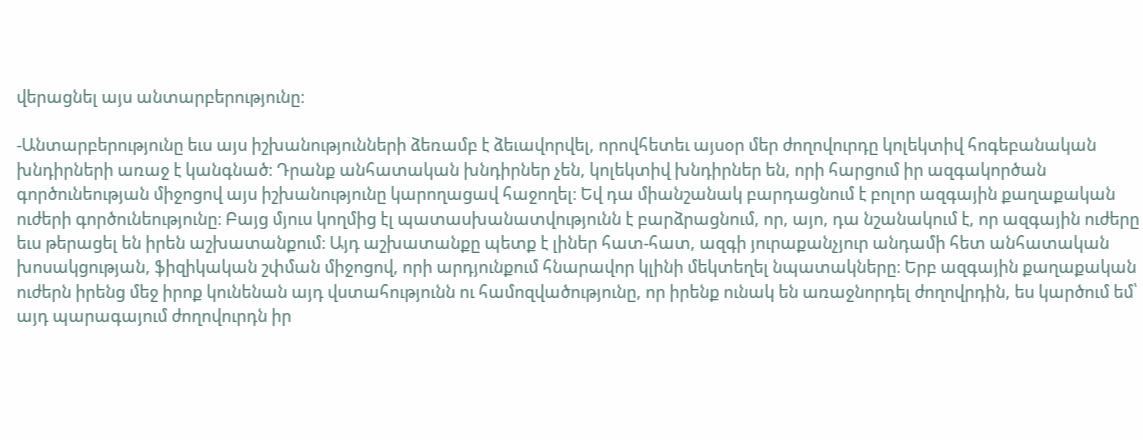վերացնել այս անտարբերությունը։

-Անտարբերությունը եւս այս իշխանությունների ձեռամբ է ձեւավորվել, որովհետեւ այսօր մեր ժողովուրդը կոլեկտիվ հոգեբանական խնդիրների առաջ է կանգնած։ Դրանք անհատական խնդիրներ չեն, կոլեկտիվ խնդիրներ են, որի հարցում իր ազգակործան գործունեության միջոցով այս իշխանությունը կարողացավ հաջողել։ Եվ դա միանշանակ բարդացնում է բոլոր ազգային քաղաքական ուժերի գործունեությունը։ Բայց մյուս կողմից էլ պատասխանատվությունն է բարձրացնում, որ, այո, դա նշանակում է, որ ազգային ուժերը եւս թերացել են իրեն աշխատանքում։ Այդ աշխատանքը պետք է լիներ հատ-հատ, ազգի յուրաքանչյուր անդամի հետ անհատական խոսակցության, ֆիզիկական շփման միջոցով, որի արդյունքում հնարավոր կլինի մեկտեղել նպատակները։ Երբ ազգային քաղաքական ուժերն իրենց մեջ իրոք կունենան այդ վստահությունն ու համոզվածությունը, որ իրենք ունակ են առաջնորդել ժողովրդին, ես կարծում եմ՝ այդ պարագայում ժողովուրդն իր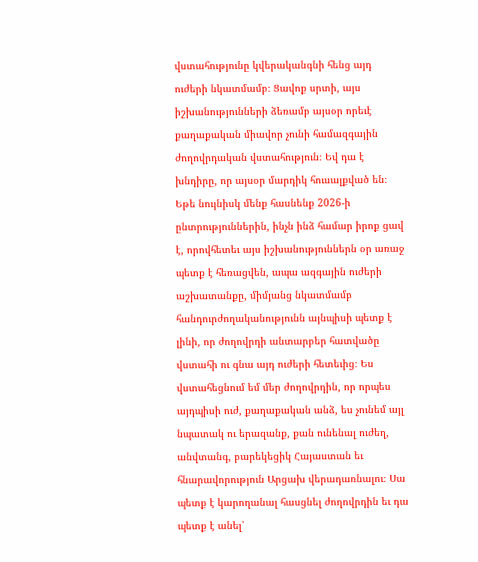վստահությունը կվերականգնի հենց այդ ուժերի նկատմամբ։ Ցավոք սրտի, այս իշխանությունների ձեռամբ այսօր որեւէ քաղաքական միավոր չունի համազգային ժողովրդական վստահություն։ Եվ դա է խնդիրը, որ այսօր մարդիկ հուսալքված են։ Եթե նույնիսկ մենք հասնենք 2026-ի ընտրություններին, ինչն ինձ համար իրոք ցավ է, որովհետեւ այս իշխանություններն օր առաջ պետք է հեռացվեն, ապա ազգային ուժերի աշխատանքը, միմյանց նկատմամբ հանդուրժողականությունն այնպիսի պետք է լինի, որ ժողովրդի անտարբեր հատվածը վստահի ու գնա այդ ուժերի հետեւից։ Ես վստահեցնում եմ մեր ժողովրդին, որ որպես այդպիսի ուժ, քաղաքական անձ, ես չունեմ այլ նպատակ ու երազանք, քան ունենալ ուժեղ, անվտանգ, բարեկեցիկ Հայաստան եւ հնարավորություն Արցախ վերադառնալու։ Սա պետք է կարողանալ հասցնել ժողովրդին եւ դա պետք է անել՝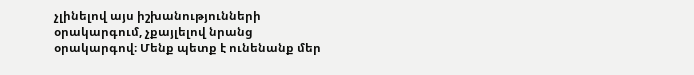չլինելով այս իշխանությունների օրակարգում, չքայլելով նրանց օրակարգով։ Մենք պետք է ունենանք մեր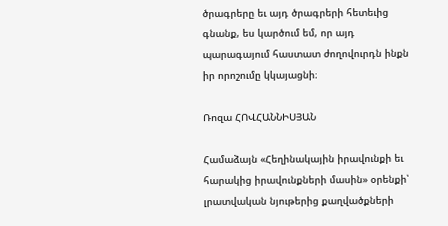ծրագրերը եւ այդ ծրագրերի հետեւից գնանք, ես կարծում եմ, որ այդ պարագայում հաստատ ժողովուրդն ինքն իր որոշումը կկայացնի։

Ռոզա ՀՈՎՀԱՆՆԻՍՅԱՆ

Համաձայն «Հեղինակային իրավունքի եւ հարակից իրավունքների մասին» օրենքի՝ լրատվական նյութերից քաղվածքների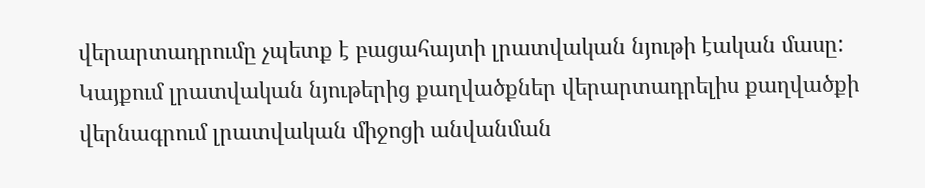վերարտադրումը չպետք է բացահայտի լրատվական նյութի էական մասը: Կայքում լրատվական նյութերից քաղվածքներ վերարտադրելիս քաղվածքի վերնագրում լրատվական միջոցի անվանման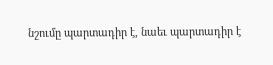նշումը պարտադիր է, նաեւ պարտադիր է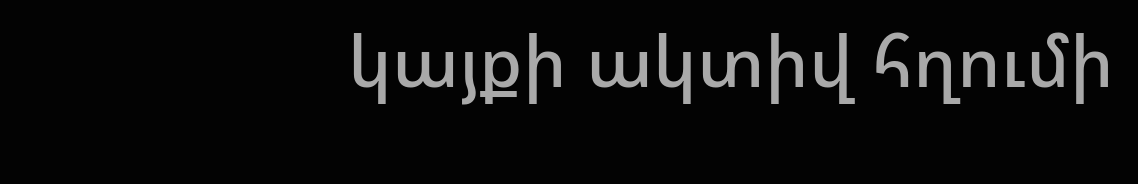կայքի ակտիվ հղումի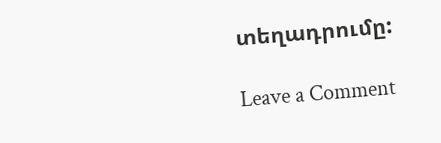տեղադրումը:

Leave a Comment